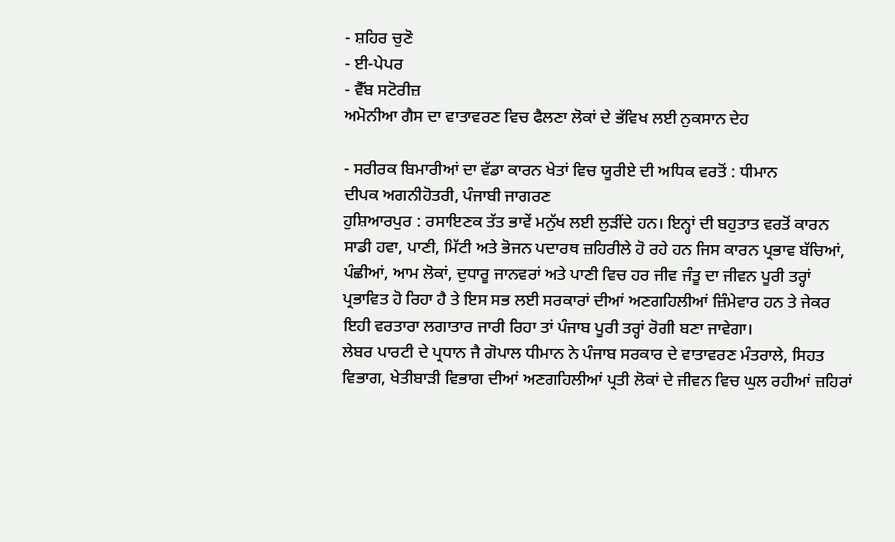- ਸ਼ਹਿਰ ਚੁਣੋ
- ਈ-ਪੇਪਰ
- ਵੈੱਬ ਸਟੋਰੀਜ਼
ਅਮੋਨੀਆ ਗੈਸ ਦਾ ਵਾਤਾਵਰਣ ਵਿਚ ਫੈਲਣਾ ਲੋਕਾਂ ਦੇ ਭੱਵਿਖ ਲਈ ਨੁਕਸਾਨ ਦੇਹ

- ਸਰੀਰਕ ਬਿਮਾਰੀਆਂ ਦਾ ਵੱਡਾ ਕਾਰਨ ਖੇਤਾਂ ਵਿਚ ਯੂਰੀਏ ਦੀ ਅਧਿਕ ਵਰਤੋਂ : ਧੀਮਾਨ
ਦੀਪਕ ਅਗਨੀਹੋਤਰੀ, ਪੰਜਾਬੀ ਜਾਗਰਣ
ਹੁਸ਼ਿਆਰਪੁਰ : ਰਸਾਇਣਕ ਤੱਤ ਭਾਵੇਂ ਮਨੁੱਖ ਲਈ ਲੁੜੀਂਦੇ ਹਨ। ਇਨ੍ਹਾਂ ਦੀ ਬਹੁਤਾਤ ਵਰਤੋਂ ਕਾਰਨ ਸਾਡੀ ਹਵਾ, ਪਾਣੀ, ਮਿੱਟੀ ਅਤੇ ਭੋਜਨ ਪਦਾਰਥ ਜ਼ਹਿਰੀਲੇ ਹੋ ਰਹੇ ਹਨ ਜਿਸ ਕਾਰਨ ਪ੍ਰਭਾਵ ਬੱਚਿਆਂ, ਪੰਛੀਆਂ, ਆਮ ਲੋਕਾਂ, ਦੁਧਾਰੂ ਜਾਨਵਰਾਂ ਅਤੇ ਪਾਣੀ ਵਿਚ ਹਰ ਜੀਵ ਜੰਤੂ ਦਾ ਜੀਵਨ ਪੂਰੀ ਤਰ੍ਹਾਂ ਪ੍ਰਭਾਵਿਤ ਹੋ ਰਿਹਾ ਹੈ ਤੇ ਇਸ ਸਭ ਲਈ ਸਰਕਾਰਾਂ ਦੀਆਂ ਅਣਗਹਿਲੀਆਂ ਜ਼ਿੰਮੇਵਾਰ ਹਨ ਤੇ ਜੇਕਰ ਇਹੀ ਵਰਤਾਰਾ ਲਗਾਤਾਰ ਜਾਰੀ ਰਿਹਾ ਤਾਂ ਪੰਜਾਬ ਪੂਰੀ ਤਰ੍ਹਾਂ ਰੋਗੀ ਬਣਾ ਜਾਵੇਗਾ।
ਲੇਬਰ ਪਾਰਟੀ ਦੇ ਪ੍ਰਧਾਨ ਜੈ ਗੋਪਾਲ ਧੀਮਾਨ ਨੇ ਪੰਜਾਬ ਸਰਕਾਰ ਦੇ ਵਾਤਾਵਰਣ ਮੰਤਰਾਲੇ, ਸਿਹਤ ਵਿਭਾਗ, ਖੇਤੀਬਾੜੀ ਵਿਭਾਗ ਦੀਆਂ ਅਣਗਹਿਲੀਆਂ ਪ੍ਰਤੀ ਲੋਕਾਂ ਦੇ ਜੀਵਨ ਵਿਚ ਘੁਲ ਰਹੀਆਂ ਜ਼ਹਿਰਾਂ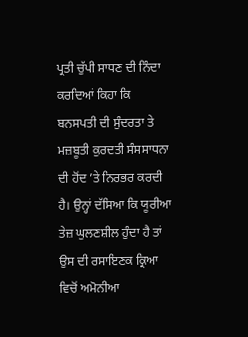ਪ੍ਰਤੀ ਚੁੱਪੀ ਸਾਧਣ ਦੀ ਨਿੰਦਾ ਕਰਦਿਆਂ ਕਿਹਾ ਕਿ ਬਨਸਪਤੀ ਦੀ ਸੁੰਦਰਤਾ ਤੇ ਮਜ਼ਬੂਤੀ ਕੁਰਦਤੀ ਸੰਸਸਾਧਨਾ ਦੀ ਹੋਂਦ ’ਤੇ ਨਿਰਭਰ ਕਰਦੀ ਹੈ। ਉਨ੍ਹਾਂ ਦੱਸਿਆ ਕਿ ਯੂਰੀਆ ਤੇਜ਼ ਘੁਲਣਸ਼ੀਲ ਹੁੰਦਾ ਹੈ ਤਾਂ ਉਸ ਦੀ ਰਸਾਇਣਕ ਕ੍ਰਿਆ ਵਿਚੋਂ ਅਮੋਨੀਆ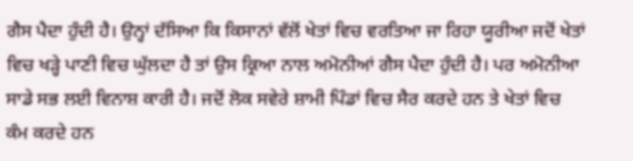ਗੈਸ ਪੈਦਾ ਹੁੰਦੀ ਹੈ। ਉਨ੍ਹਾਂ ਦੱਸਿਆ ਕਿ ਕਿਸਾਨਾਂ ਵੱਲੋਂ ਖੇਤਾਂ ਵਿਚ ਵਰਤਿਆ ਜਾ ਰਿਹਾ ਯੂਰੀਆ ਜਦੋਂ ਖੇਤਾਂ ਵਿਚ ਖੜ੍ਹੇ ਪਾਣੀ ਵਿਚ ਘੁੱਲਦਾ ਹੈ ਤਾਂ ਉਸ ਕ੍ਰਿਆ ਨਾਲ ਅਮੋਨੀਆਂ ਗੈਸ ਪੈਦਾ ਹੁੰਦੀ ਹੈ। ਪਰ ਅਮੋਨੀਆ ਸਾਡੇ ਸਭ ਲਈ ਵਿਨਾਸ਼ ਕਾਰੀ ਹੈ। ਜਦੋਂ ਲੋਕ ਸਵੇਰੇ ਸ਼ਾਮੀ ਪਿੰਡਾਂ ਵਿਚ ਸੈਰ ਕਰਦੇ ਹਨ ਤੇ ਖੇਤਾਂ ਵਿਚ ਕੰਮ ਕਰਦੇ ਹਨ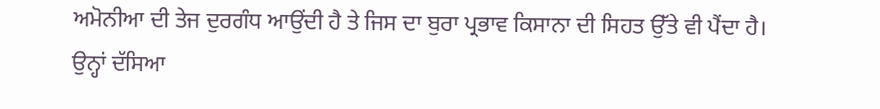ਅਮੋਨੀਆ ਦੀ ਤੇਜ ਦੁਰਗੰਧ ਆਉਂਦੀ ਹੈ ਤੇ ਜਿਸ ਦਾ ਬੁਰਾ ਪ੍ਰਭਾਵ ਕਿਸਾਨਾ ਦੀ ਸਿਹਤ ਉੱਤੇ ਵੀ ਪੈਂਦਾ ਹੈ।
ਉਨ੍ਹਾਂ ਦੱਸਿਆ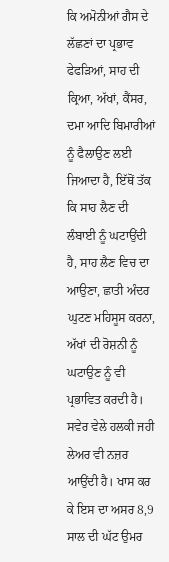ਕਿ ਅਮੋਨੀਆਂ ਗੈਸ ਦੇ ਲੱਛਣਾਂ ਦਾ ਪ੍ਰਭਾਵ ਫੇਫੜਿਆਂ, ਸਾਹ ਦੀ ਕ੍ਰਿਆ, ਅੱਖਾਂ, ਕੈਂਸਰ, ਦਮਾ ਆਦਿ ਬਿਮਾਰੀਆਂ ਨੂੰ ਫੈਲਾਉਣ ਲਈ ਜਿਆਦਾ ਹੈ, ਇੱਥੋਂ ਤੱਕ ਕਿ ਸਾਹ ਲੈਣ ਦੀ ਲੰਬਾਈ ਨੂੰ ਘਟਾਉਂਦੀ ਹੈ, ਸਾਹ ਲੈਣ ਵਿਚ ਦਾ ਆਉਣਾ, ਛਾਤੀ ਅੰਦਰ ਘੁਟਣ ਮਹਿਸੂਸ ਕਰਨਾ, ਅੱਖਾਂ ਦੀ ਰੋਸ਼ਨੀ ਨੂੰ ਘਟਾਉਣ ਨੂੰ ਵੀ ਪ੍ਰਭਾਵਿਤ ਕਰਦੀ ਹੈ। ਸਵੇਰ ਵੇਲੇ ਹਲਕੀ ਜਹੀ ਲੇਅਰ ਵੀ ਨਜ਼ਰ ਆਉਂਦੀ ਹੈ। ਖਾਸ ਕਰ ਕੇ ਇਸ ਦਾ ਅਸਰ 8,9 ਸਾਲ ਦੀ ਘੱਟ ਉਮਰ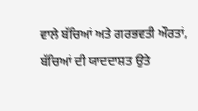ਵਾਲੇ ਬੱਚਿਆਂ ਅਤੇ ਗਰਭਵਤੀ ਔਰਤਾਂ, ਬੱਚਿਆਂ ਦੀ ਯਾਦਦਾਸ਼ਤ ਉਤੇ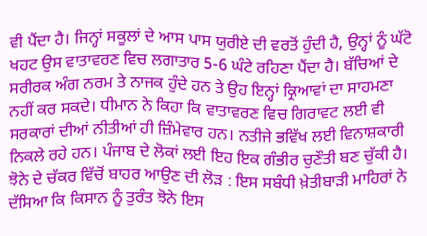ਵੀ ਪੈਂਦਾ ਹੈ। ਜਿਨ੍ਹਾਂ ਸਕੂਲਾਂ ਦੇ ਆਸ ਪਾਸ ਯੁਰੀਏ ਦੀ ਵਰਤੋਂ ਹੁੰਦੀ ਹੈ, ਉਨ੍ਹਾਂ ਨੂੰ ਘੱਟੋ ਖਹਟ ਉਸ ਵਾਤਾਵਰਣ ਵਿਚ ਲਗਾਤਾਰ 5-6 ਘੰਟੇ ਰਹਿਣਾ ਪੈਂਦਾ ਹੈ। ਬੱਚਿਆਂ ਦੇ ਸਰੀਰਕ ਅੰਗ ਨਰਮ ਤੇ ਨਾਜਕ ਹੁੰਦੇ ਹਨ ਤੇ ਉਹ ਇਨ੍ਹਾਂ ਕ੍ਰਿਆਵਾਂ ਦਾ ਸਾਹਮਣਾ ਨਹੀਂ ਕਰ ਸਕਦੇ। ਧੀਮਾਨ ਨੇ ਕਿਹਾ ਕਿ ਵਾਤਾਵਰਣ ਵਿਚ ਗਿਰਾਵਟ ਲਈ ਵੀ ਸਰਕਾਰਾਂ ਦੀਆਂ ਨੀਤੀਆਂ ਹੀ ਜ਼ਿੰਮੇਵਾਰ ਹਨ। ਨਤੀਜੇ ਭਵਿੱਖ ਲਈ ਵਿਨਾਸ਼ਕਾਰੀ ਨਿਕਲੇ ਰਹੇ ਹਨ। ਪੰਜਾਬ ਦੇ ਲੋਕਾਂ ਲਈ ਇਹ ਇਕ ਗੰਭੀਰ ਚੁਣੌਤੀ ਬਣ ਚੁੱਕੀ ਹੈ।
ਝੋਨੇ ਦੇ ਚੱਕਰ ਵਿੱਚੋਂ ਬਾਹਰ ਆਉਣ ਦੀ ਲੋੜ : ਇਸ ਸਬੰਧੀ ਖ਼ੇਤੀਬਾੜੀ ਮਾਹਿਰਾਂ ਨੇ ਦੱਸਿਆ ਕਿ ਕਿਸਾਨ ਨੂੰ ਤੁਰੰਤ ਝੋਨੇ ਇਸ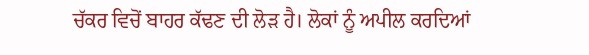ਚੱਕਰ ਵਿਚੋਂ ਬਾਹਰ ਕੱਢਣ ਦੀ ਲੋੜ ਹੈ। ਲੋਕਾਂ ਨੂੰ ਅਪੀਲ ਕਰਦਿਆਂ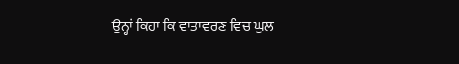ਉਨ੍ਹਾਂ ਕਿਹਾ ਕਿ ਵਾਤਾਵਰਣ ਵਿਚ ਘੁਲ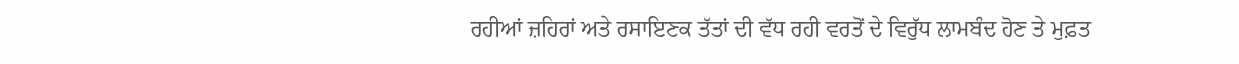ਰਹੀਆਂ ਜ਼ਹਿਰਾਂ ਅਤੇ ਰਸਾਇਣਕ ਤੱਤਾਂ ਦੀ ਵੱਧ ਰਹੀ ਵਰਤੋਂ ਦੇ ਵਿਰੁੱਧ ਲਾਮਬੰਦ ਹੋਣ ਤੇ ਮੁਫ਼ਤ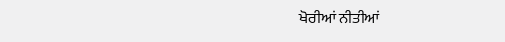ਖੋਰੀਆਂ ਨੀਤੀਆਂ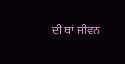ਦੀ ਥਾਂ ਜੀਵਨ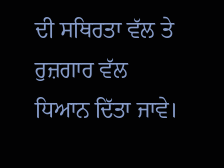ਦੀ ਸਥਿਰਤਾ ਵੱਲ ਤੇ ਰੁਜ਼ਗਾਰ ਵੱਲ ਧਿਆਨ ਦਿੱਤਾ ਜਾਵੇ।